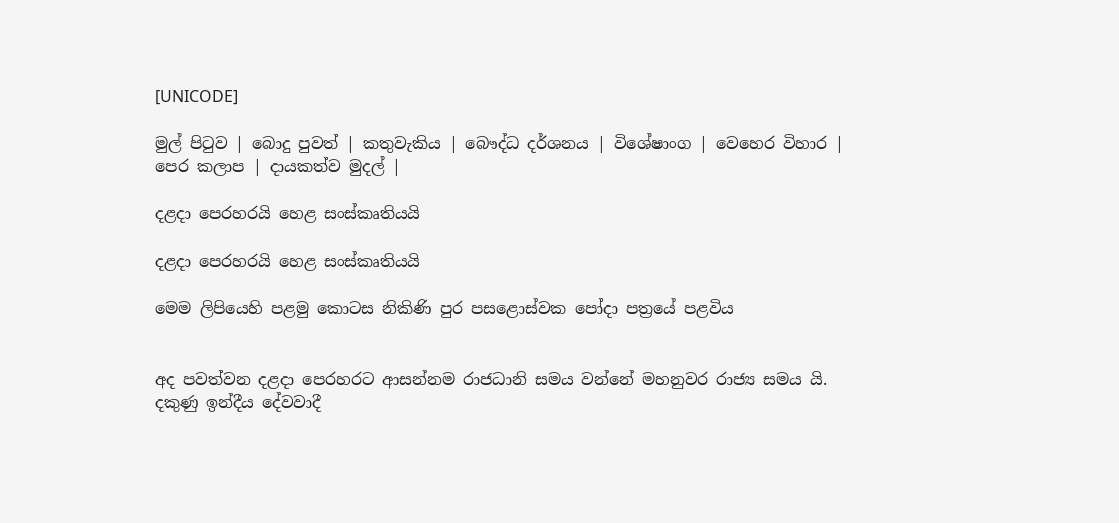[UNICODE]

මුල් පිටුව | බොදු පුවත් | කතුවැකිය | බෞද්ධ දර්ශනය | විශේෂාංග | වෙහෙර විහාර | පෙර කලාප | දායකත්ව මුදල් |

දළදා පෙරහරයි හෙළ සංස්කෘතියයි

දළදා පෙරහරයි හෙළ සංස්කෘතියයි

මෙම ලිපියෙහි පළමු කොටස නිකිණි පුර පසළොස්වක පෝදා පත්‍රයේ පළවිය


අද පවත්වන දළදා පෙරහරට ආසන්නම රාජධානි සමය වන්නේ මහනුවර රාජ්‍ය සමය යි. දකුණු ඉන්දීය දේවවාදී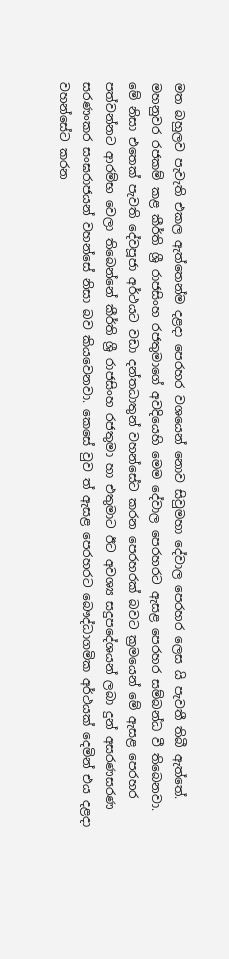මත බහුලව පැවැති එකල ඇත්තෙන්ම දළදා පෙරහර වශයෙන් නොව සිවුමහා දේවාල පෙරහර ලෙස යි පැවතී තිබී ඇත්තේ. මහනුවර රජකම් කළ කීර්ති ශ්‍රී රාජසිංහ රජතුමාගේ අවදියෙහි මෙම දේවාල පෙරහරට ඇසළ පෙරහර සම්බන්ධ වී තිබෙනවා. මේ නිසා එතෙක් පැවති දේවපූජා අර්ථයට වඩා දන්තධාතුන් වහන්සේට කරන පෙරහරක් බවට ක්‍රමයෙන් මේ ඇසළ පෙරහර පත්වන්නට ආරම්භ වෙලා තිබෙන්නේ කීර්ති ශ්‍රී රාජසිංහ රජතුමා හා එතුමාට ඊට අවශ්‍ය සදුපදේශයන් ලබා දුන් අසරණසරණ සරණංකර සංඝරාජයන් වහන්සේ නිසා බව කියවෙනවා. කෙසේ වුව ත් ඇසළ පෙරහරට බෞද්ධාගමික අර්ථයක් දෙමින් එය දළදා වහන්සේට කරන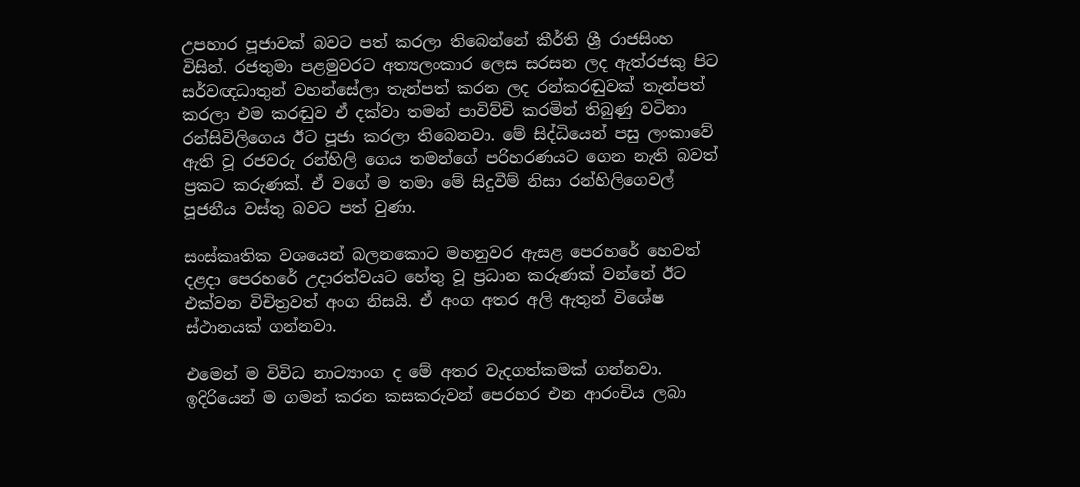උපහාර පූජාවක් බවට පත් කරලා තිබෙන්නේ කීර්ති ශ්‍රී රාජසිංහ විසින්. රජතුමා පළමුවරට අත්‍යලංකාර ලෙස සරසන ලද ඇත්රජකු පිට සර්වඥධාතුන් වහන්සේලා තැන්පත් කරන ලද රන්කරඬුවක් තැන්පත් කරලා එම කරඬුව ඒ දක්වා තමන් පාවිව්චි කරමින් තිබුණු වටිනා රන්සිවිලිගෙය ඊට පූජා කරලා තිබෙනවා. මේ සිද්ධියෙන් පසු ලංකාවේ ඇති වූ රජවරු රන්හිලි ගෙය තමන්ගේ පරිහරණයට ගෙන නැති බවත් ප්‍රකට කරුණක්. ඒ වගේ ම තමා මේ සිදුවීම් නිසා රන්හිලිගෙවල් පූජනීය වස්තු බවට පත් වුණා.

සංස්කෘතික වශයෙන් බලනකොට මහනුවර ඇසළ පෙරහරේ හෙවත් දළදා පෙරහරේ උදාරත්වයට හේතු වූ ප්‍රධාන කරුණක් වන්නේ ඊට එක්වන විචිත්‍රවත් අංග නිසයි. ඒ අංග අතර අලි ඇතුන් විශේෂ ස්ථානයක් ගන්නවා.

එමෙන් ම විවිධ නාට්‍යාංග ද මේ අතර වැදගත්කමක් ගන්නවා. ඉදිරියෙන් ම ගමන් කරන කසකරුවන් පෙරහර එන ආරංචිය ලබා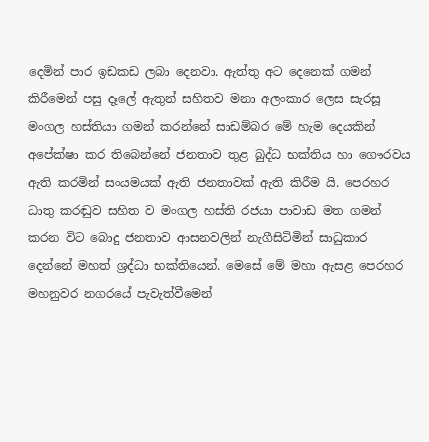දෙමින් පාර ඉඩකඩ ලබා දෙනවා. ඇත්තු අට දෙනෙක් ගමන් කිරීමෙන් පසු දෑලේ ඇතුන් සහිතව මනා අලංකාර ලෙස සැරසූ මංගල හස්තියා ගමන් කරන්නේ සාඩම්බර මේ හැම දෙයකින් අපේක්ෂා කර තිබෙන්නේ ජනතාව තුළ බුද්ධ භක්තිය හා ගෞරවය ඇති කරමින් සංයමයක් ඇති ජනතාවක් ඇති කිරීම යි. පෙරහර ධාතු කරඬුව සහිත ව මංගල හස්ති රජයා පාවාඩ මත ගමන් කරන විට බොදු ජනතාව ආසනවලින් නැගීසිටිමින් සාධුකාර දෙන්නේ මහත් ශ්‍රද්ධා භක්තියෙන්. මෙසේ මේ මහා ඇසළ පෙරහර මහනුවර නගරයේ පැවැත්වීමෙන්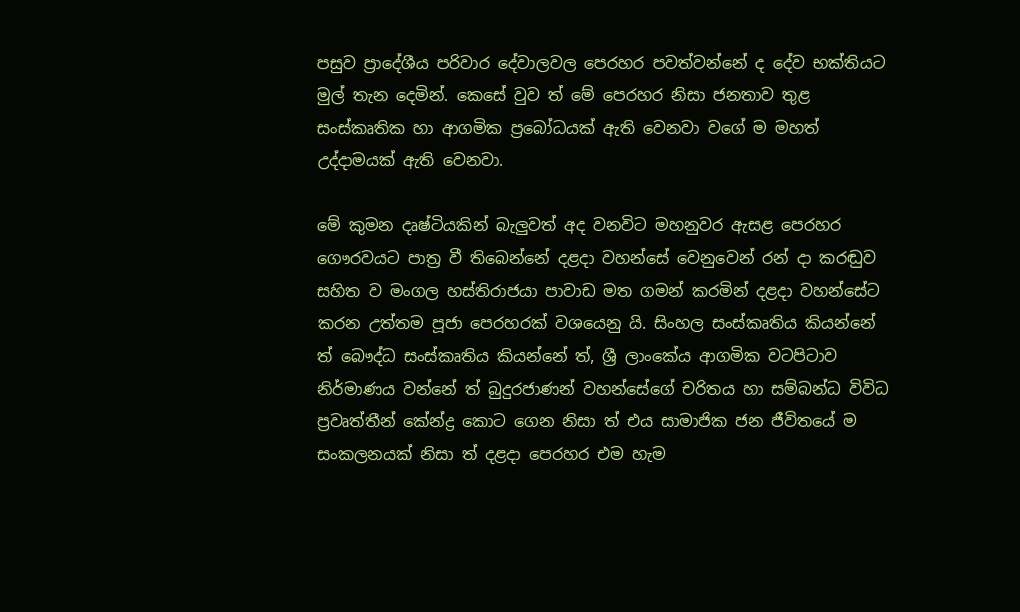පසුව ප්‍රාදේශීය පරිවාර දේවාලවල පෙරහර පවත්වන්නේ ද දේව භක්තියට මුල් තැන දෙමින්. කෙසේ වුව ත් මේ පෙරහර නිසා ජනතාව තුළ සංස්කෘතික හා ආගමික ප්‍රබෝධයක් ඇති වෙනවා වගේ ම මහත් උද්දාමයක් ඇති වෙනවා.

මේ කුමන දෘෂ්ටියකින් බැලුවත් අද වනවිට මහනුවර ඇසළ පෙරහර ගෞරවයට පාත්‍ර වී තිබෙන්නේ දළදා වහන්සේ වෙනුවෙන් රන් දා කරඬුව සහිත ව මංගල හස්තිරාජයා පාවාඩ මත ගමන් කරමින් දළදා වහන්සේට කරන උත්තම පූජා පෙරහරක් වශයෙනු යි. සිංහල සංස්කෘතිය කියන්නේ ත් බෞද්ධ සංස්කෘතිය කියන්නේ ත්, ශ්‍රී ලාංකේය ආගමික වටපිටාව නිර්මාණය වන්නේ ත් බුදුරජාණන් වහන්සේගේ චරිතය හා සම්බන්ධ විවිධ ප්‍රවෘත්තීන් කේන්ද්‍ර කොට ගෙන නිසා ත් එය සාමාජික ජන ජීවිතයේ ම සංකලනයක් නිසා ත් දළදා පෙරහර එම හැම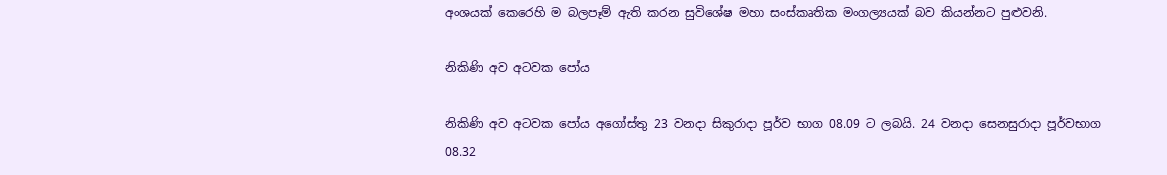අංශයක් කෙරෙහි ම බලපෑම් ඇති කරන සුවිශේෂ මහා සංස්කෘතික මංගල්‍යයක් බව කියන්නට පුළුවනි.

නිකිණි අව අටවක පෝය

නිකිණි අව අටවක පෝය අගෝස්තු 23 වනදා සිකුරාදා පූර්ව භාග 08.09 ට ලබයි. 24 වනදා සෙනසුරාදා පූර්වභාග 08.32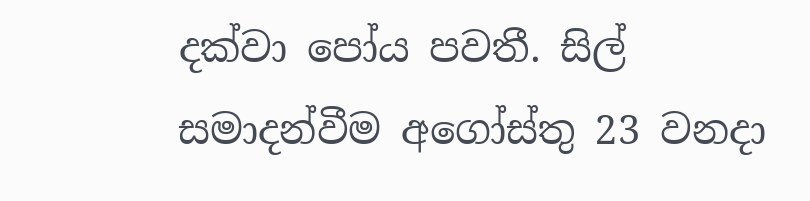දක්වා පෝය පවතී. සිල් සමාදන්වීම අගෝස්තු 23 වනදා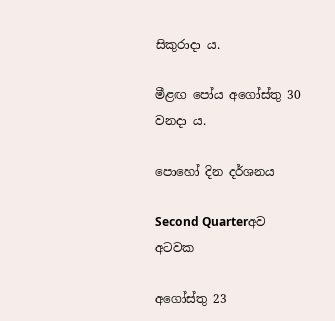සිකුරාදා ය.

මීළඟ පෝය අගෝස්තු 30 වනදා ය.

පොහෝ දින දර්ශනය

Second Quarterඅව අටවක

අගෝස්තු 23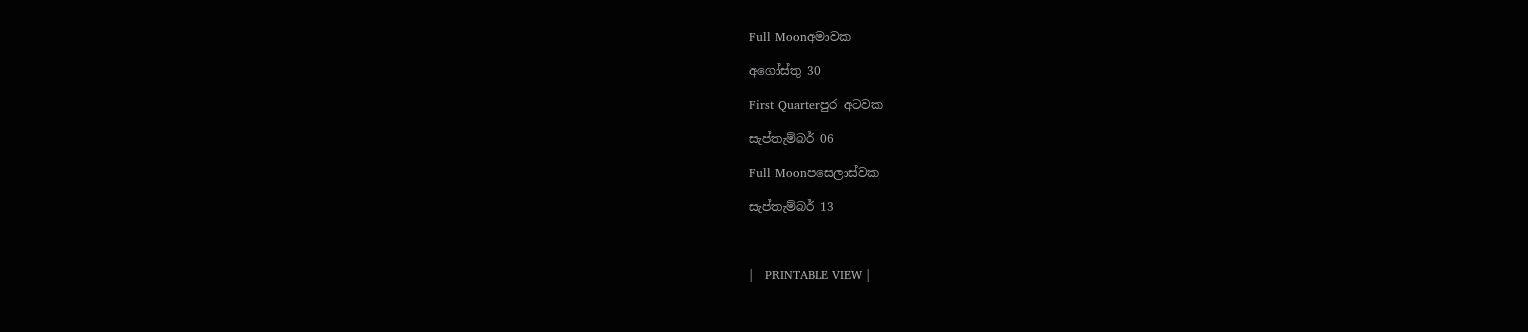Full Moonඅමාවක

අගෝස්තු 30

First Quarterපුර අටවක

සැප්තැම්බර් 06

Full Moonපසෙලාස්වක

සැප්තැම්බර් 13



|   PRINTABLE VIEW |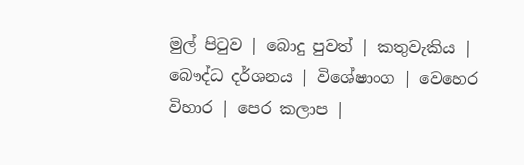මුල් පිටුව | බොදු පුවත් | කතුවැකිය | බෞද්ධ දර්ශනය | විශේෂාංග | වෙහෙර විහාර | පෙර කලාප |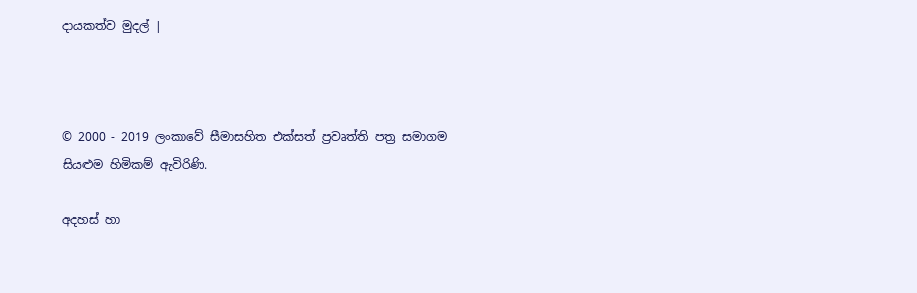දායකත්ව මුදල් |



© 2000 - 2019 ලංකාවේ සීමාසහිත එක්සත් ප්‍රවෘත්ති පත්‍ර සමාගම
සියළුම හිමිකම් ඇවිරිණි.

අදහස් හා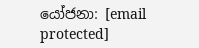යෝජනා: [email protected]